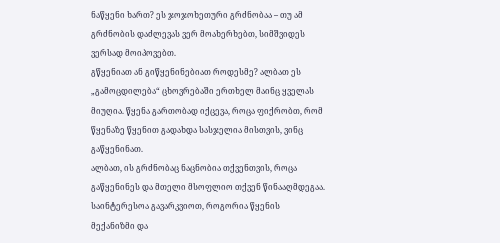ნაწყენი ხართ? ეს ჯოჯოხეთური გრძნობაა – თუ ამ გრძნობის დაძლევას ვერ მოახერხებთ, სიმშვიდეს ვერსად მოიპოვებთ.
გწყენიათ ან გიწყენინებიათ როდესმე? ალბათ ეს „გამოცდილება“ ცხოვრებაში ერთხელ მაინც ყველას მიუღია. წყენა გართობად იქცევა, როცა ფიქრობთ, რომ წყენაზე წყენით გადახდა სასჯელია მისთვის, ვინც გაწყენინათ.
ალბათ, ის გრძნობაც ნაცნობია თქვენთვის, როცა გაწყენინეს და მთელი მსოფლიო თქვენ წინააღმდეგაა. საინტერესოა გავარკვიოთ, როგორია წყენის მექანიზმი და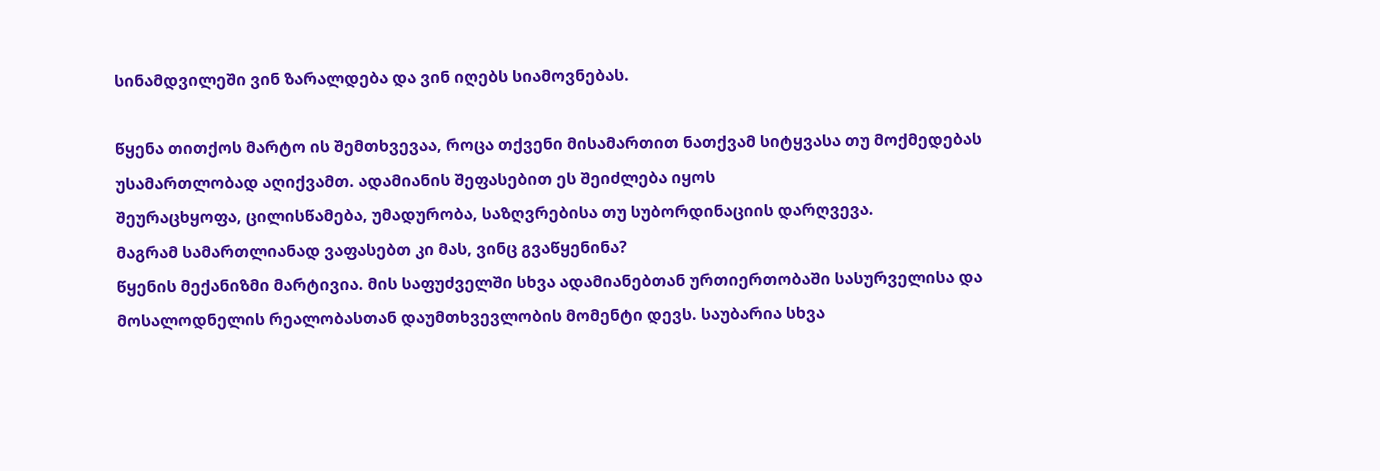სინამდვილეში ვინ ზარალდება და ვინ იღებს სიამოვნებას.

წყენა თითქოს მარტო ის შემთხვევაა, როცა თქვენი მისამართით ნათქვამ სიტყვასა თუ მოქმედებას უსამართლობად აღიქვამთ. ადამიანის შეფასებით ეს შეიძლება იყოს
შეურაცხყოფა, ცილისწამება, უმადურობა, საზღვრებისა თუ სუბორდინაციის დარღვევა.
მაგრამ სამართლიანად ვაფასებთ კი მას, ვინც გვაწყენინა?
წყენის მექანიზმი მარტივია. მის საფუძველში სხვა ადამიანებთან ურთიერთობაში სასურველისა და მოსალოდნელის რეალობასთან დაუმთხვევლობის მომენტი დევს. საუბარია სხვა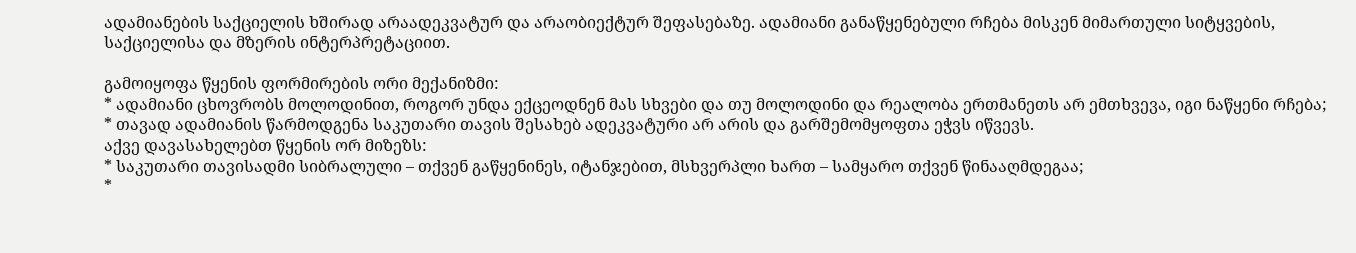ადამიანების საქციელის ხშირად არაადეკვატურ და არაობიექტურ შეფასებაზე. ადამიანი განაწყენებული რჩება მისკენ მიმართული სიტყვების, საქციელისა და მზერის ინტერპრეტაციით.

გამოიყოფა წყენის ფორმირების ორი მექანიზმი:
* ადამიანი ცხოვრობს მოლოდინით, როგორ უნდა ექცეოდნენ მას სხვები და თუ მოლოდინი და რეალობა ერთმანეთს არ ემთხვევა, იგი ნაწყენი რჩება;
* თავად ადამიანის წარმოდგენა საკუთარი თავის შესახებ ადეკვატური არ არის და გარშემომყოფთა ეჭვს იწვევს.
აქვე დავასახელებთ წყენის ორ მიზეზს:
* საკუთარი თავისადმი სიბრალული – თქვენ გაწყენინეს, იტანჯებით, მსხვერპლი ხართ – სამყარო თქვენ წინააღმდეგაა;
*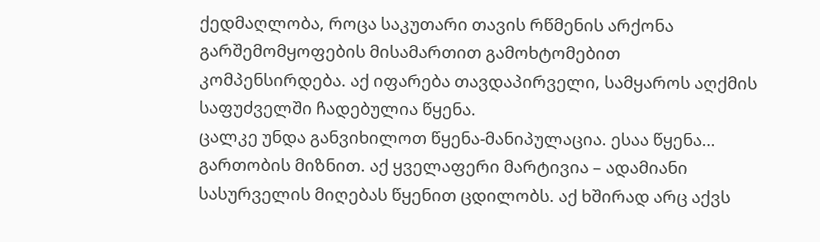ქედმაღლობა, როცა საკუთარი თავის რწმენის არქონა გარშემომყოფების მისამართით გამოხტომებით კომპენსირდება. აქ იფარება თავდაპირველი, სამყაროს აღქმის საფუძველში ჩადებულია წყენა.
ცალკე უნდა განვიხილოთ წყენა-მანიპულაცია. ესაა წყენა… გართობის მიზნით. აქ ყველაფერი მარტივია – ადამიანი სასურველის მიღებას წყენით ცდილობს. აქ ხშირად არც აქვს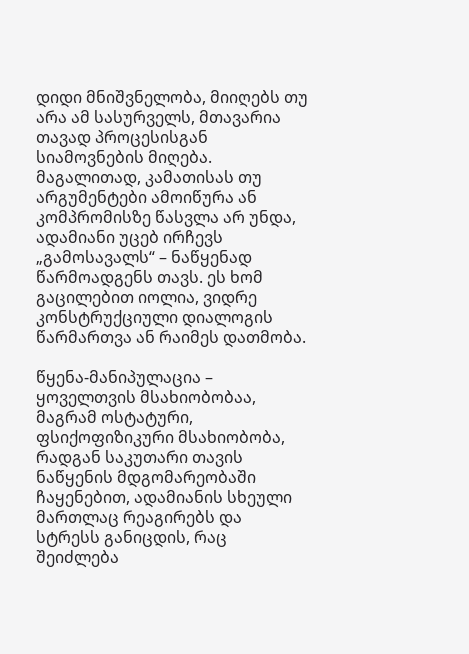დიდი მნიშვნელობა, მიიღებს თუ არა ამ სასურველს, მთავარია თავად პროცესისგან სიამოვნების მიღება.
მაგალითად, კამათისას თუ არგუმენტები ამოიწურა ან კომპრომისზე წასვლა არ უნდა, ადამიანი უცებ ირჩევს „გამოსავალს“ – ნაწყენად წარმოადგენს თავს. ეს ხომ გაცილებით იოლია, ვიდრე კონსტრუქციული დიალოგის წარმართვა ან რაიმეს დათმობა.

წყენა-მანიპულაცია – ყოველთვის მსახიობობაა, მაგრამ ოსტატური, ფსიქოფიზიკური მსახიობობა, რადგან საკუთარი თავის ნაწყენის მდგომარეობაში ჩაყენებით, ადამიანის სხეული მართლაც რეაგირებს და სტრესს განიცდის, რაც შეიძლება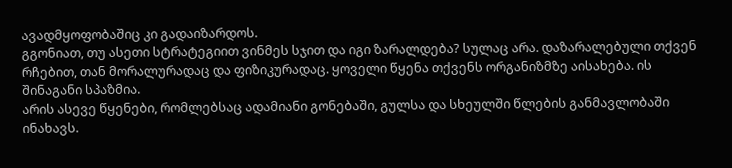ავადმყოფობაშიც კი გადაიზარდოს.
გგონიათ, თუ ასეთი სტრატეგიით ვინმეს სჯით და იგი ზარალდება? სულაც არა. დაზარალებული თქვენ რჩებით, თან მორალურადაც და ფიზიკურადაც. ყოველი წყენა თქვენს ორგანიზმზე აისახება. ის შინაგანი სპაზმია.
არის ასევე წყენები, რომლებსაც ადამიანი გონებაში, გულსა და სხეულში წლების განმავლობაში ინახავს.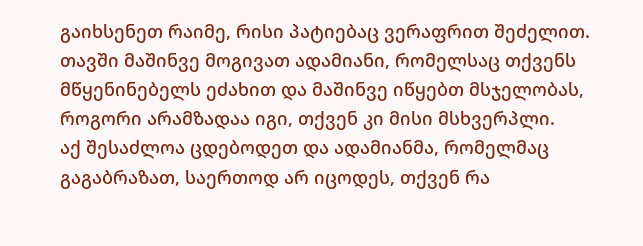გაიხსენეთ რაიმე, რისი პატიებაც ვერაფრით შეძელით. თავში მაშინვე მოგივათ ადამიანი, რომელსაც თქვენს მწყენინებელს ეძახით და მაშინვე იწყებთ მსჯელობას, როგორი არამზადაა იგი, თქვენ კი მისი მსხვერპლი.
აქ შესაძლოა ცდებოდეთ და ადამიანმა, რომელმაც გაგაბრაზათ, საერთოდ არ იცოდეს, თქვენ რა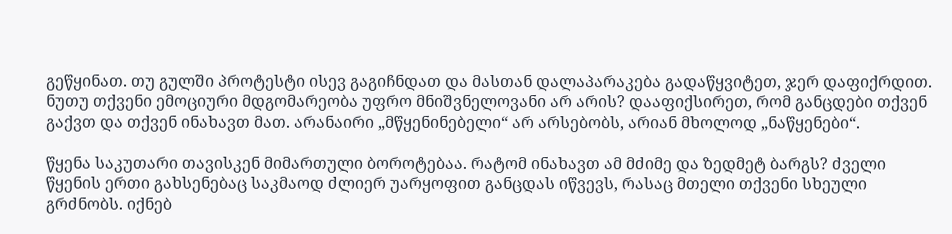გეწყინათ. თუ გულში პროტესტი ისევ გაგიჩნდათ და მასთან დალაპარაკება გადაწყვიტეთ, ჯერ დაფიქრდით. ნუთუ თქვენი ემოციური მდგომარეობა უფრო მნიშვნელოვანი არ არის? დააფიქსირეთ, რომ განცდები თქვენ გაქვთ და თქვენ ინახავთ მათ. არანაირი „მწყენინებელი“ არ არსებობს, არიან მხოლოდ „ნაწყენები“.

წყენა საკუთარი თავისკენ მიმართული ბოროტებაა. რატომ ინახავთ ამ მძიმე და ზედმეტ ბარგს? ძველი წყენის ერთი გახსენებაც საკმაოდ ძლიერ უარყოფით განცდას იწვევს, რასაც მთელი თქვენი სხეული გრძნობს. იქნებ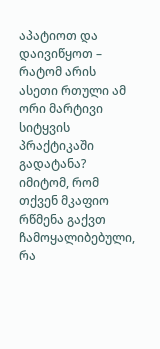აპატიოთ და დაივიწყოთ – რატომ არის ასეთი რთული ამ ორი მარტივი სიტყვის პრაქტიკაში გადატანა? იმიტომ, რომ თქვენ მკაფიო რწმენა გაქვთ ჩამოყალიბებული, რა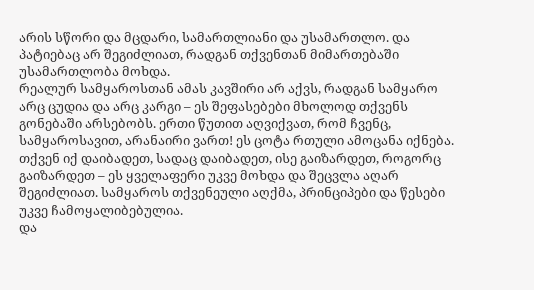არის სწორი და მცდარი, სამართლიანი და უსამართლო. და პატიებაც არ შეგიძლიათ, რადგან თქვენთან მიმართებაში უსამართლობა მოხდა.
რეალურ სამყაროსთან ამას კავშირი არ აქვს, რადგან სამყარო არც ცუდია და არც კარგი – ეს შეფასებები მხოლოდ თქვენს გონებაში არსებობს. ერთი წუთით აღვიქვათ, რომ ჩვენც, სამყაროსავით, არანაირი ვართ! ეს ცოტა რთული ამოცანა იქნება. თქვენ იქ დაიბადეთ, სადაც დაიბადეთ, ისე გაიზარდეთ, როგორც გაიზარდეთ – ეს ყველაფერი უკვე მოხდა და შეცვლა აღარ შეგიძლიათ. სამყაროს თქვენეული აღქმა, პრინციპები და წესები უკვე ჩამოყალიბებულია.
და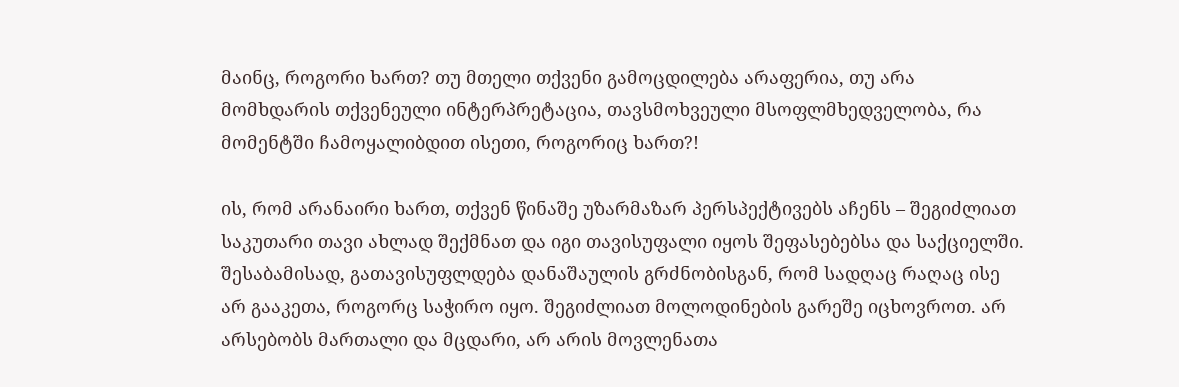მაინც, როგორი ხართ? თუ მთელი თქვენი გამოცდილება არაფერია, თუ არა მომხდარის თქვენეული ინტერპრეტაცია, თავსმოხვეული მსოფლმხედველობა, რა მომენტში ჩამოყალიბდით ისეთი, როგორიც ხართ?!

ის, რომ არანაირი ხართ, თქვენ წინაშე უზარმაზარ პერსპექტივებს აჩენს – შეგიძლიათ საკუთარი თავი ახლად შექმნათ და იგი თავისუფალი იყოს შეფასებებსა და საქციელში. შესაბამისად, გათავისუფლდება დანაშაულის გრძნობისგან, რომ სადღაც რაღაც ისე არ გააკეთა, როგორც საჭირო იყო. შეგიძლიათ მოლოდინების გარეშე იცხოვროთ. არ არსებობს მართალი და მცდარი, არ არის მოვლენათა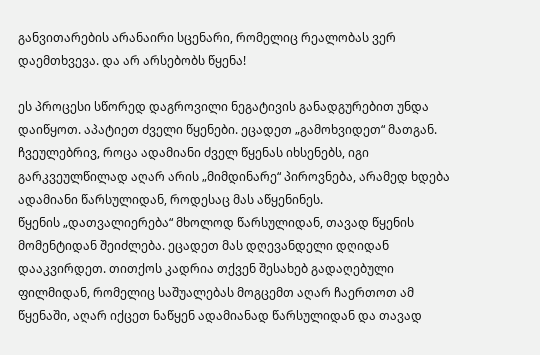განვითარების არანაირი სცენარი, რომელიც რეალობას ვერ დაემთხვევა. და არ არსებობს წყენა!

ეს პროცესი სწორედ დაგროვილი ნეგატივის განადგურებით უნდა დაიწყოთ. აპატიეთ ძველი წყენები. ეცადეთ „გამოხვიდეთ“ მათგან. ჩვეულებრივ, როცა ადამიანი ძველ წყენას იხსენებს, იგი გარკვეულწილად აღარ არის „მიმდინარე“ პიროვნება, არამედ ხდება ადამიანი წარსულიდან, როდესაც მას აწყენინეს.
წყენის „დათვალიერება“ მხოლოდ წარსულიდან, თავად წყენის მომენტიდან შეიძლება. ეცადეთ მას დღევანდელი დღიდან დააკვირდეთ. თითქოს კადრია თქვენ შესახებ გადაღებული ფილმიდან, რომელიც საშუალებას მოგცემთ აღარ ჩაერთოთ ამ წყენაში, აღარ იქცეთ ნაწყენ ადამიანად წარსულიდან და თავად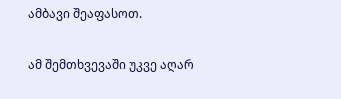ამბავი შეაფასოთ.

ამ შემთხვევაში უკვე აღარ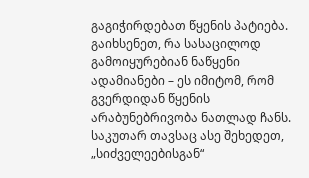გაგიჭირდებათ წყენის პატიება. გაიხსენეთ, რა სასაცილოდ გამოიყურებიან ნაწყენი ადამიანები – ეს იმიტომ, რომ გვერდიდან წყენის არაბუნებრივობა ნათლად ჩანს. საკუთარ თავსაც ასე შეხედეთ, „სიძველეებისგან“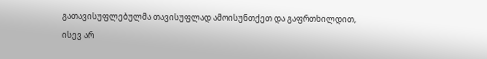გათავისუფლებულმა თავისუფლად ამოისუნთქეთ და გაფრთხილდით, ისევ არ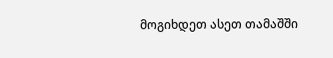მოგიხდეთ ასეთ თამაშში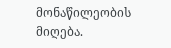მონაწილეობის მიღება.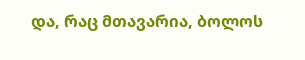და, რაც მთავარია, ბოლოს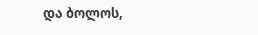და ბოლოს,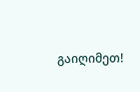გაიღიმეთ!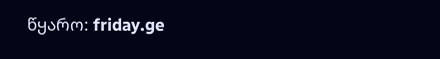წყარო: friday.ge